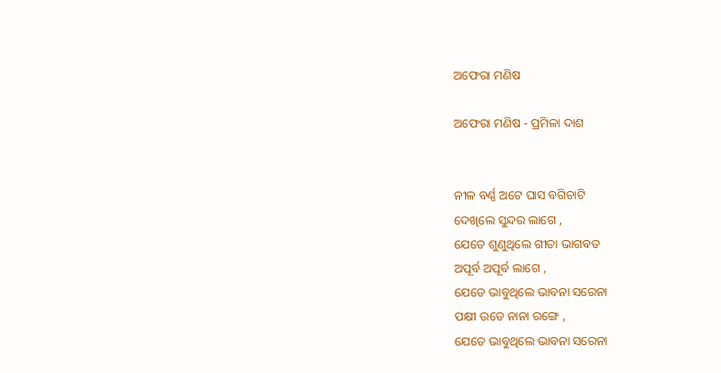ଅଫେରା ମଣିଷ

ଅଫେରା ମଣିଷ - ପ୍ରମିଳା ଦାଶ


ନୀଳ ବର୍ଣ୍ଣ ଅଟେ ଘାସ ବଗିଚାଟି
ଦେଖିଲେ ସୁନ୍ଦର ଲାଗେ ,
ଯେତେ ଶୁଣୁଥିଲେ ଗୀତା ଭାଗବତ
ଅପୂର୍ବ ଅପୂର୍ବ ଲାଗେ ,
ଯେତେ ଭାବୁଥିଲେ ଭାବନା ସରେନା
ପକ୍ଷୀ ଉଡେ ନାନା ରଙ୍ଗେ ,
ଯେତେ ଭାବୁଥିଲେ ଭାବନା ସରେନା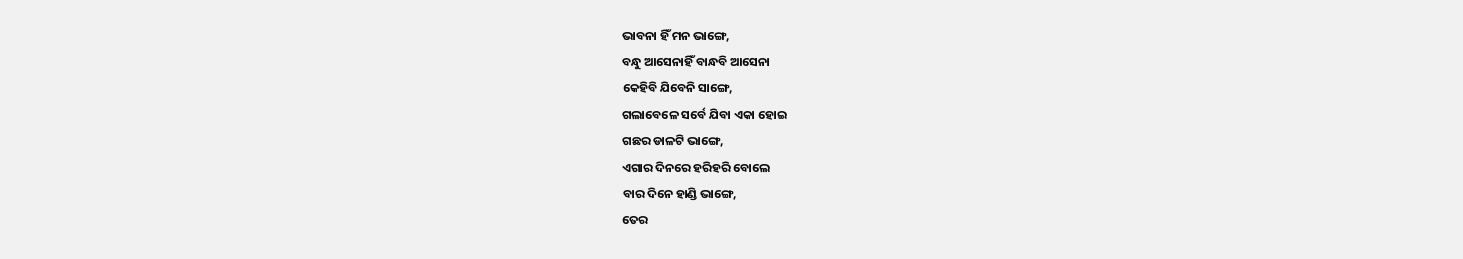ଭାବନା ହିଁ ମନ ଭାଙ୍ଗେ,
ବନ୍ଧୁ ଆସେନାହିଁ ବାନ୍ଧବି ଆସେନା
କେହିବି ଯିବେନି ସାଙ୍ଗେ,
ଗଲାବେଳେ ସର୍ବେ ଯିବା ଏକା ହୋଇ
ଗଛର ଡାଳଟି ଭାଙ୍ଗେ,
ଏଗାର ଦିନରେ ହରିହରି ବୋଲେ
ବାର ଦିନେ ହାଣ୍ଡି ଭାଙ୍ଗେ,
ତେର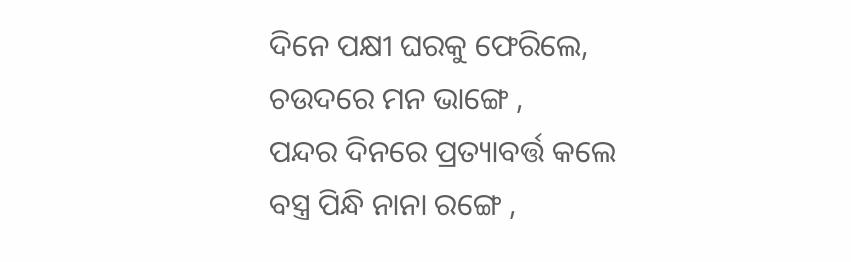ଦିନେ ପକ୍ଷୀ ଘରକୁ ଫେରିଲେ,
ଚଉଦରେ ମନ ଭାଙ୍ଗେ ,
ପନ୍ଦର ଦିନରେ ପ୍ରତ୍ୟାବର୍ତ୍ତ କଲେ
ବସ୍ତ୍ର ପିନ୍ଧି ନାନା ରଙ୍ଗେ ,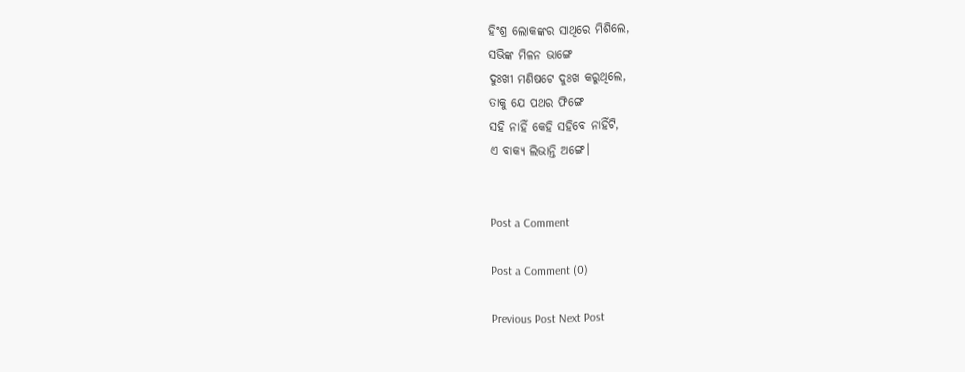ହିଂଶ୍ର ଲୋକଙ୍କର ସାଥିରେ ମିଶିଲେ,
ସଭିଙ୍କ ମିଳନ ଭାଙ୍ଗେ
ଦୁଃଖୀ ମଣିଷଟେ ଦୁଃଖ କରୁଥିଲେ,
ତାକୁ ଯେ ପଥର ଫିଙ୍ଗେ
ସହି ନାହିଁ କେହି ସହିବେ ନାହିଁଟି,
ଏ ବାକ୍ୟ ଲିଭାନ୍ତି ଅଙ୍ଗେ।


Post a Comment

Post a Comment (0)

Previous Post Next Post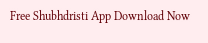Free Shubhdristi App Download Now